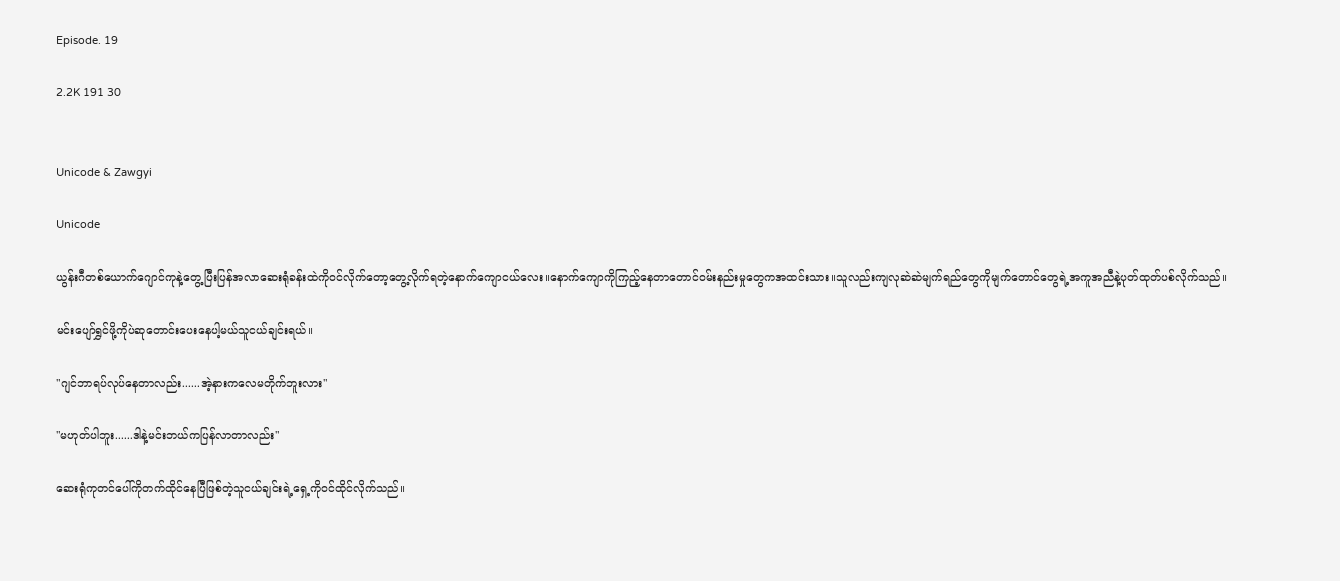Episode. 19

2.2K 191 30


Unicode & Zawgyi

Unicode

ယွန်းဂီတစ်ယောက်ဂျောင်ကုနဲ့တွေ့ပြီးပြန်အလာဆေးရုံခန်းထဲကိုဝင်လိုက်တော့တွေ့လိုက်ရတဲ့နောက်ကျောငယ်လေး။နောက်ကျောကိုကြည့်နေတာတောင်ဝမ်းနည်းမှုတွေကအထင်းသား။သူလည်းကျလုဆဲဆဲမျက်ရည်တွေကိုမျက်တောင်တွေရဲ့အကူအညီနဲ့ပုတ်ထုတ်ပစ်လိုက်သည်။

မင်းပျော်ရွှင်ဖို့ကိုပဲဆုတောင်းပေးနေပါ့မယ်သူငယ်ချင်းရယ်။

"ဂျင်ဘာရပ်လုပ်နေတာလည်း......အဲ့နားကလေမတိုက်ဘူးလား"

"မဟုတ်ပါဘူး......ဒါနဲ့မင်းဘယ်ကပြန်လာတာလည်း"

ဆေးရုံကုတင်ပေါ်ကိုတက်ထိုင်နေပြီဖြစ်တဲ့သူငယ်ချင်းရဲ့ရှေ့ကိုဝင်ထိုင်လိုက်သည်။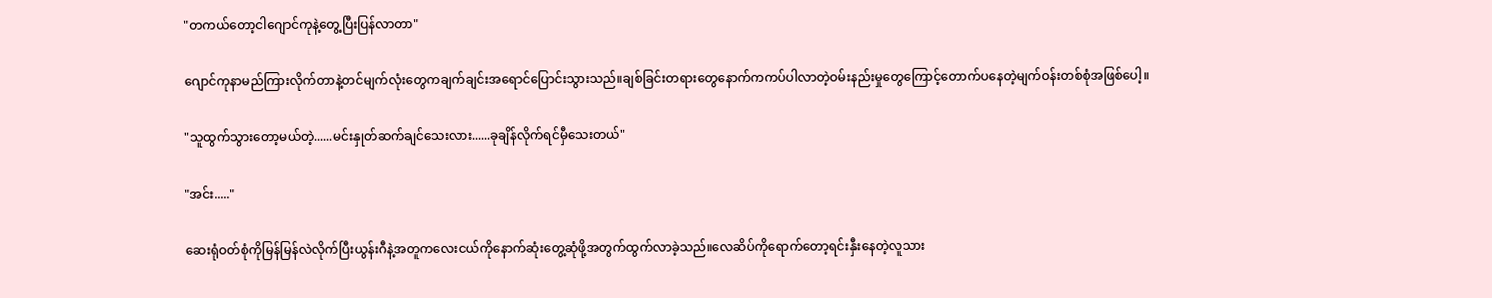"တကယ်တော့ငါဂျောင်ကုနဲ့တွေ့ပြီးပြန်လာတာ"

ဂျောင်ကုနာမည်ကြားလိုက်တာနဲ့တင်မျက်လုံးတွေကချက်ချင်းအရောင်ပြောင်းသွားသည်။ချစ်ခြင်းတရားတွေနောက်ကကပ်ပါလာတဲ့ဝမ်းနည်းမှုတွေကြောင့်တောက်ပနေတဲ့မျက်ဝန်းတစ်စုံအဖြစ်ပေါ့။

"သူထွက်သွားတော့မယ်တဲ့......မင်းနှုတ်ဆက်ချင်သေးလား......ခုချိန်လိုက်ရင်မှီသေးတယ်"

"အင်း....."

ဆေးရုံဝတ်စုံကိုမြန်မြန်လဲလိုက်ပြီးယွန်းဂီနဲ့အတူကလေးငယ်ကိုနောက်ဆုံးတွေ့ဆုံဖို့အတွက်ထွက်လာခဲ့သည်။လေဆိပ်ကိုရောက်တော့ရင်းနှီးနေတဲ့လူသား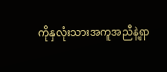ကိုနှလုံးသားအကူအညီနဲ့ရှာ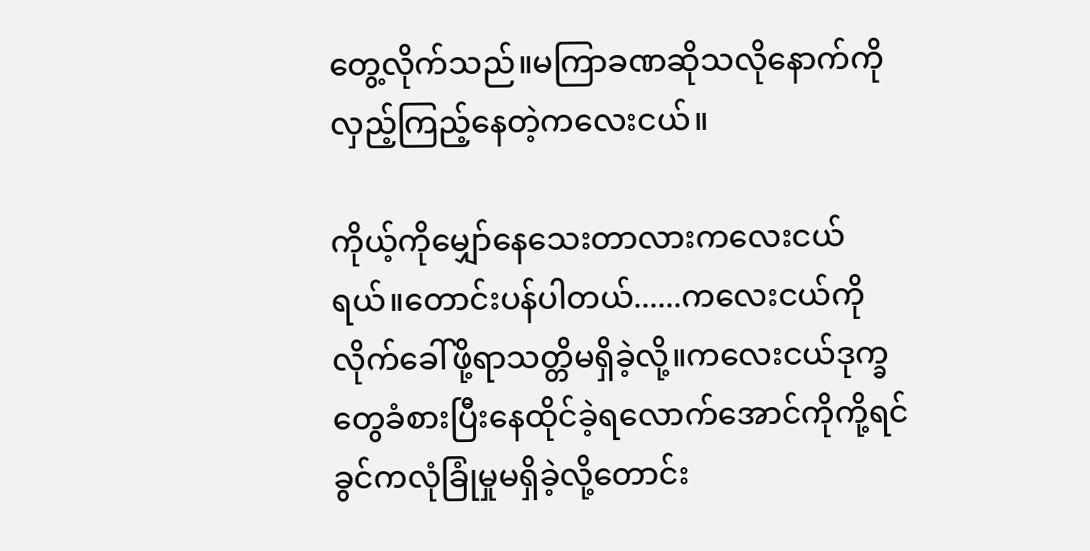တွေ့လိုက်သည်။မကြာခဏဆိုသလိုနောက်ကိုလှည့်ကြည့်နေတဲ့ကလေးငယ်။

ကိုယ့်ကိုမျှော်နေသေးတာလားကလေးငယ်ရယ်။တောင်းပန်ပါတယ်......ကလေးငယ်ကိုလိုက်ခေါ်ဖို့ရာသတ္တိမရှိခဲ့လို့။ကလေးငယ်ဒုက္ခတွေခံစားပြီးနေထိုင်ခဲ့ရလောက်အောင်ကိုကို့ရင်ခွင်ကလုံခြုံမှုမရှိခဲ့လို့တောင်း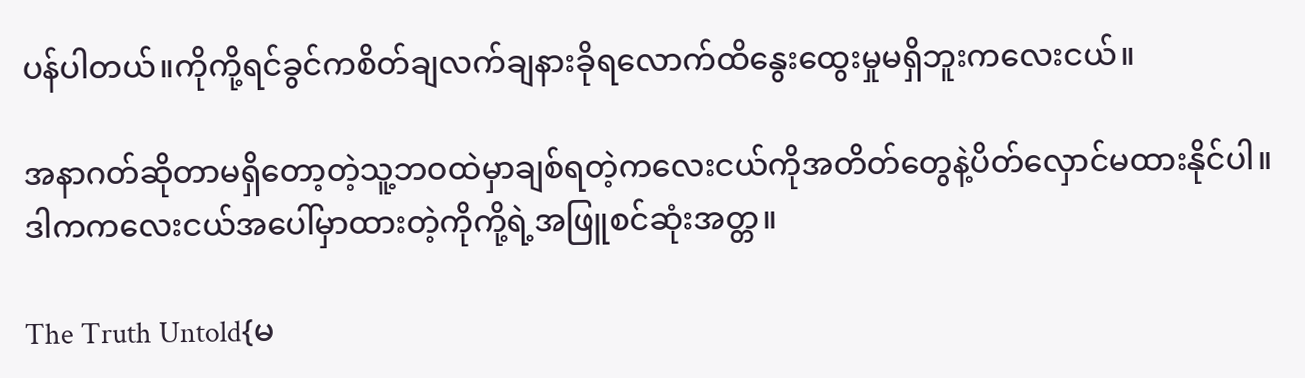ပန်ပါတယ်။ကိုကို့ရင်ခွင်ကစိတ်ချလက်ချနားခိုရလောက်ထိနွေးထွေးမှုမရှိဘူးကလေးငယ်။

အနာဂတ်ဆိုတာမရှိတော့တဲ့သူ့ဘဝထဲမှာချစ်ရတဲ့ကလေးငယ်ကိုအတိတ်တွေနဲ့ပိတ်လှောင်မထားနိုင်ပါ။ဒါကကလေးငယ်အပေါ်မှာထားတဲ့ကိုကို့ရဲ့အဖြူစင်ဆုံးအတ္တ။

The Truth Untold{မ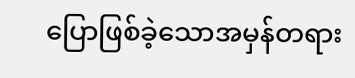ပြောဖြစ်ခဲ့သောအမှန်တရား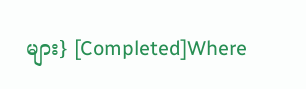များ} [Completed]Where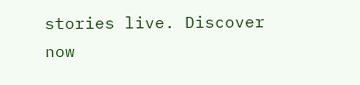stories live. Discover now